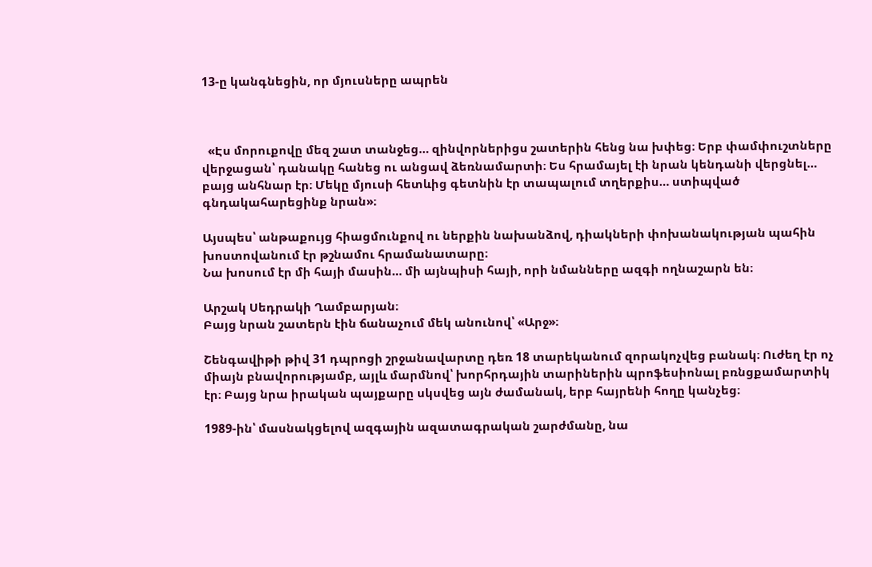13-ը կանգնեցին, որ մյուսները ապրեն



  «Էս մորուքովը մեզ շատ տանջեց… զինվորներիցս շատերին հենց նա խփեց։ Երբ փամփուշտները վերջացան՝ դանակը հանեց ու անցավ ձեռնամարտի։ Ես հրամայել էի նրան կենդանի վերցնել… բայց անհնար էր։ Մեկը մյուսի հետևից գետնին էր տապալում տղերքիս… ստիպված գնդակահարեցինք նրան»։

Այսպես՝ անթաքույց հիացմունքով ու ներքին նախանձով, դիակների փոխանակության պահին խոստովանում էր թշնամու հրամանատարը։
Նա խոսում էր մի հայի մասին… մի այնպիսի հայի, որի նմանները ազգի ողնաշարն են։

Արշակ Սեդրակի Ղամբարյան։
Բայց նրան շատերն էին ճանաչում մեկ անունով՝ «Արջ»։

Շենգավիթի թիվ 31 դպրոցի շրջանավարտը դեռ 18 տարեկանում զորակոչվեց բանակ։ Ուժեղ էր ոչ միայն բնավորությամբ, այլև մարմնով՝ խորհրդային տարիներին պրոֆեսիոնալ բռնցքամարտիկ էր։ Բայց նրա իրական պայքարը սկսվեց այն ժամանակ, երբ հայրենի հողը կանչեց։

1989-ին՝ մասնակցելով ազգային ազատագրական շարժմանը, նա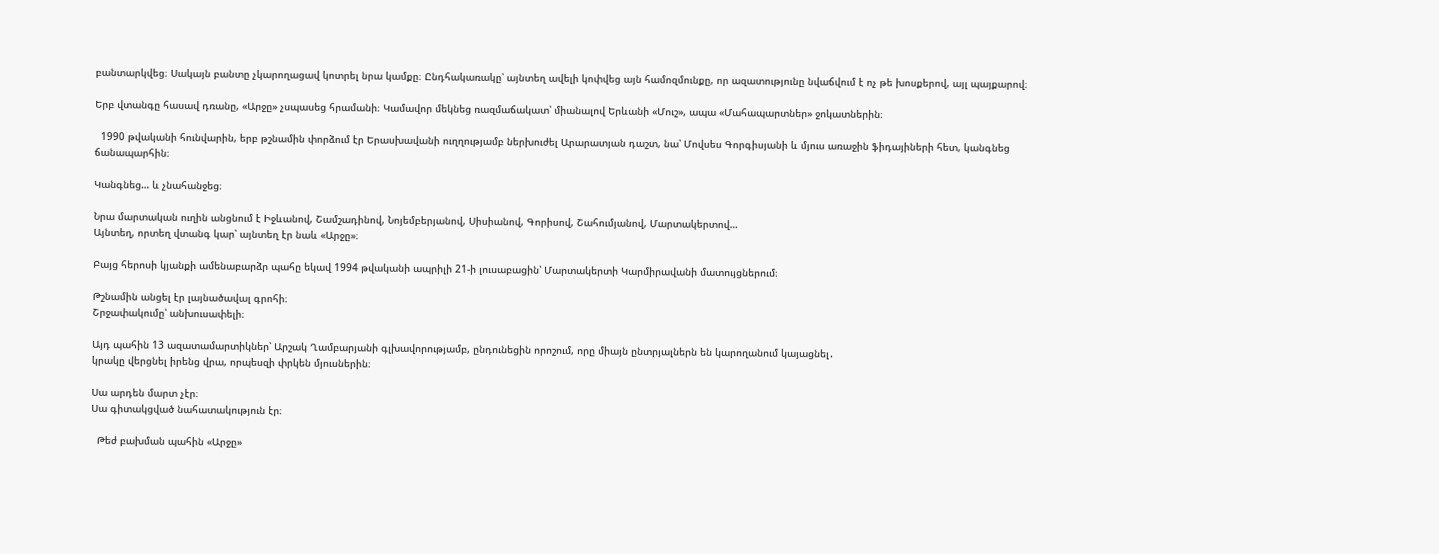բանտարկվեց։ Սակայն բանտը չկարողացավ կոտրել նրա կամքը։ Ընդհակառակը՝ այնտեղ ավելի կոփվեց այն համոզմունքը, որ ազատությունը նվաճվում է ոչ թե խոսքերով, այլ պայքարով։

Երբ վտանգը հասավ դռանը, «Արջը» չսպասեց հրամանի։ Կամավոր մեկնեց ռազմաճակատ՝ միանալով Երևանի «Մուշ», ապա «Մահապարտներ» ջոկատներին։

  1990 թվականի հունվարին, երբ թշնամին փորձում էր Երասխավանի ուղղությամբ ներխուժել Արարատյան դաշտ, նա՝ Մովսես Գորգիսյանի և մյուս առաջին ֆիդայիների հետ, կանգնեց ճանապարհին։

Կանգնեց… և չնահանջեց։

Նրա մարտական ուղին անցնում է Իջևանով, Շամշադինով, Նոյեմբերյանով, Սիսիանով, Գորիսով, Շահումյանով, Մարտակերտով…
Այնտեղ, որտեղ վտանգ կար՝ այնտեղ էր նաև «Արջը»։

Բայց հերոսի կյանքի ամենաբարձր պահը եկավ 1994 թվականի ապրիլի 21-ի լուսաբացին՝ Մարտակերտի Կարմիրավանի մատույցներում։

Թշնամին անցել էր լայնածավալ գրոհի։
Շրջափակումը՝ անխուսափելի։

Այդ պահին 13 ազատամարտիկներ՝ Արշակ Ղամբարյանի գլխավորությամբ, ընդունեցին որոշում, որը միայն ընտրյալներն են կարողանում կայացնել․
կրակը վերցնել իրենց վրա, որպեսզի փրկեն մյուսներին։

Սա արդեն մարտ չէր։
Սա գիտակցված նահատակություն էր։

  Թեժ բախման պահին «Արջը»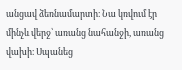անցավ ձեռնամարտի։ Նա կռվում էր մինչև վերջ՝ առանց նահանջի, առանց վախի։ Սպանեց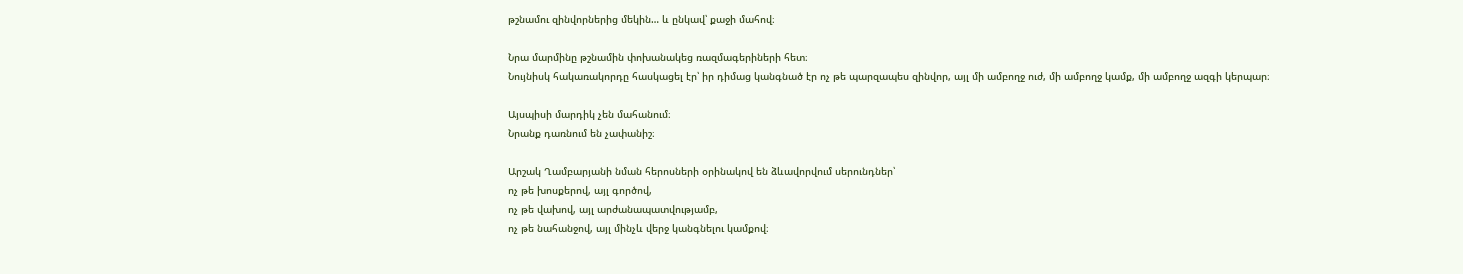թշնամու զինվորներից մեկին… և ընկավ՝ քաջի մահով։

Նրա մարմինը թշնամին փոխանակեց ռազմագերիների հետ։
Նույնիսկ հակառակորդը հասկացել էր՝ իր դիմաց կանգնած էր ոչ թե պարզապես զինվոր, այլ մի ամբողջ ուժ, մի ամբողջ կամք, մի ամբողջ ազգի կերպար։

Այսպիսի մարդիկ չեն մահանում։
Նրանք դառնում են չափանիշ։

Արշակ Ղամբարյանի նման հերոսների օրինակով են ձևավորվում սերունդներ՝
ոչ թե խոսքերով, այլ գործով,
ոչ թե վախով, այլ արժանապատվությամբ,
ոչ թե նահանջով, այլ մինչև վերջ կանգնելու կամքով։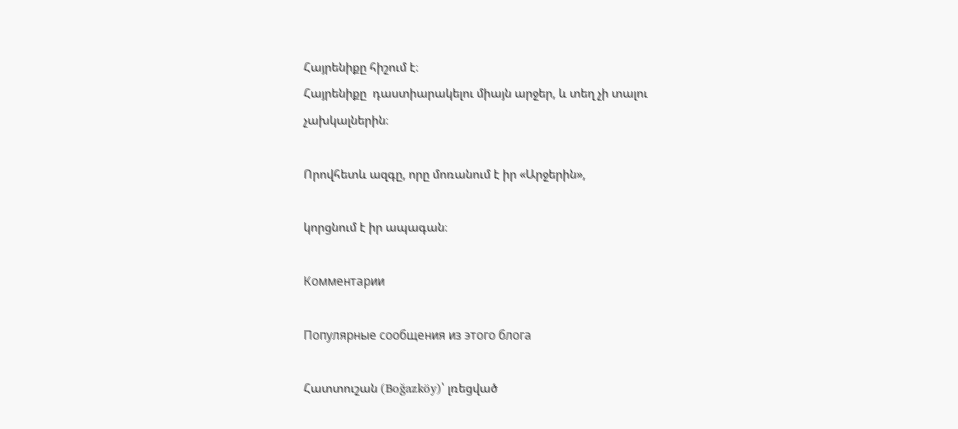Հայրենիքը հիշում է։
Հայրենիքը  դաստիարակելու միայն արջեր, և տեղ չի տալու չախկալներին։

Որովհետև ազգը, որը մոռանում է իր «Արջերին»,

կորցնում է իր ապագան։

Комментарии

Популярные сообщения из этого блога

Հատտուշան (Boğazköy)՝ լռեցված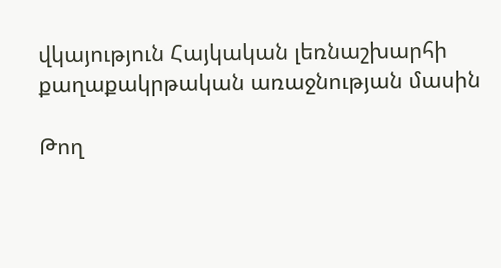վկայություն Հայկական լեռնաշխարհի քաղաքակրթական առաջնության մասին

Թող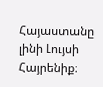Հայաստանը լինի Լույսի Հայրենիք։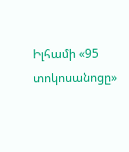Իլհամի «95 տոկոսանոցը»